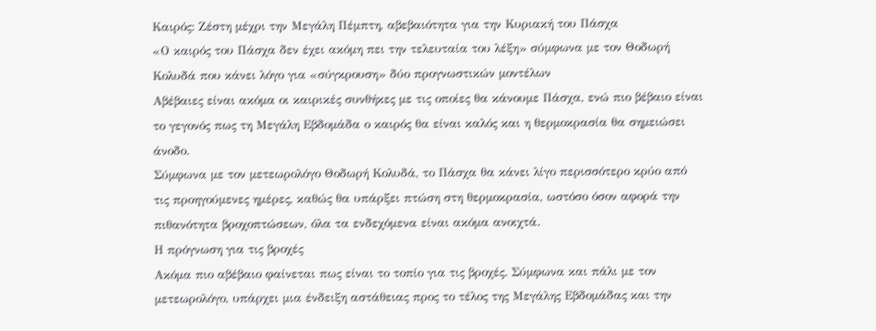Καιρός: Ζέστη μέχρι την Μεγάλη Πέμπτη, αβεβαιότητα για την Κυριακή του Πάσχα
«Ο καιρός του Πάσχα δεν έχει ακόμη πει την τελευταία του λέξη» σύμφωνα με τον Θοδωρή Κολυδά που κάνει λόγο για «σύγκρουση» δύο προγνωστικών μοντέλων
Αβέβαιες είναι ακόμα οι καιρικές συνθήκες με τις οποίες θα κάνουμε Πάσχα, ενώ πιο βέβαιο είναι το γεγονός πως τη Μεγάλη Εβδομάδα ο καιρός θα είναι καλός και η θερμοκρασία θα σημειώσει άνοδο.
Σύμφωνα με τον μετεωρολόγο Θοδωρή Κολυδά, το Πάσχα θα κάνει λίγο περισσότερο κρύο από τις προηγούμενες ημέρες, καθώς θα υπάρξει πτώση στη θερμοκρασία, ωστόσο όσον αφορά την πιθανότητα βροχοπτώσεων, όλα τα ενδεχόμενα είναι ακόμα ανοιχτά.
Η πρόγνωση για τις βροχές
Ακόμα πιο αβέβαιο φαίνεται πως είναι το τοπίο για τις βροχές. Σύμφωνα και πάλι με τον μετεωρολόγο, υπάρχει μια ένδειξη αστάθειας προς το τέλος της Μεγάλης Εβδομάδας και την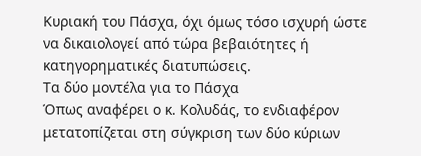Κυριακή του Πάσχα, όχι όμως τόσο ισχυρή ώστε να δικαιολογεί από τώρα βεβαιότητες ή κατηγορηματικές διατυπώσεις.
Τα δύο μοντέλα για το Πάσχα
Όπως αναφέρει ο κ. Κολυδάς, το ενδιαφέρον μετατοπίζεται στη σύγκριση των δύο κύριων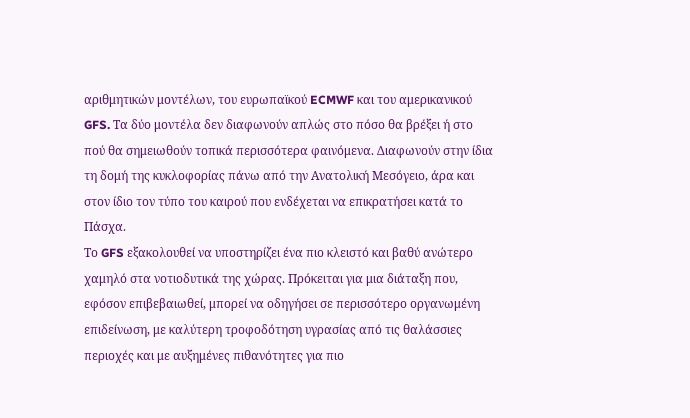αριθμητικών μοντέλων, του ευρωπαϊκού ECMWF και του αμερικανικού GFS. Τα δύο μοντέλα δεν διαφωνούν απλώς στο πόσο θα βρέξει ή στο πού θα σημειωθούν τοπικά περισσότερα φαινόμενα. Διαφωνούν στην ίδια τη δομή της κυκλοφορίας πάνω από την Ανατολική Μεσόγειο, άρα και στον ίδιο τον τύπο του καιρού που ενδέχεται να επικρατήσει κατά το Πάσχα.
Το GFS εξακολουθεί να υποστηρίζει ένα πιο κλειστό και βαθύ ανώτερο χαμηλό στα νοτιοδυτικά της χώρας. Πρόκειται για μια διάταξη που, εφόσον επιβεβαιωθεί, μπορεί να οδηγήσει σε περισσότερο οργανωμένη επιδείνωση, με καλύτερη τροφοδότηση υγρασίας από τις θαλάσσιες περιοχές και με αυξημένες πιθανότητες για πιο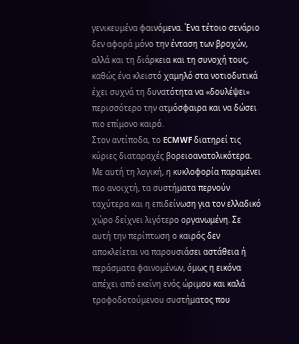γενικευμένα φαινόμενα. Ένα τέτοιο σενάριο δεν αφορά μόνο την ένταση των βροχών, αλλά και τη διάρκεια και τη συνοχή τους, καθώς ένα κλειστό χαμηλό στα νοτιοδυτικά έχει συχνά τη δυνατότητα να «δουλέψει» περισσότερο την ατμόσφαιρα και να δώσει πιο επίμονο καιρό.
Στον αντίποδα, το ECMWF διατηρεί τις κύριες διαταραχές βορειοανατολικότερα. Με αυτή τη λογική, η κυκλοφορία παραμένει πιο ανοιχτή, τα συστήματα περνούν ταχύτερα και η επιδείνωση για τον ελλαδικό χώρο δείχνει λιγότερο οργανωμένη. Σε αυτή την περίπτωση ο καιρός δεν αποκλείεται να παρουσιάσει αστάθεια ή περάσματα φαινομένων, όμως η εικόνα απέχει από εκείνη ενός ώριμου και καλά τροφοδοτούμενου συστήματος που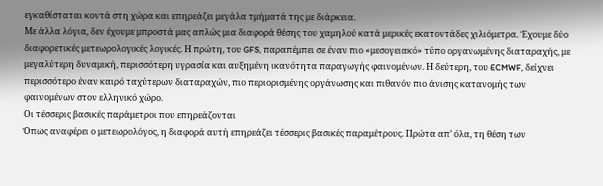εγκαθίσταται κοντά στη χώρα και επηρεάζει μεγάλα τμήματά της με διάρκεια.
Με άλλα λόγια, δεν έχουμε μπροστά μας απλώς μια διαφορά θέσης του χαμηλού κατά μερικές εκατοντάδες χιλιόμετρα. Έχουμε δύο διαφορετικές μετεωρολογικές λογικές. Η πρώτη, του GFS, παραπέμπει σε έναν πιο «μεσογειακό» τύπο οργανωμένης διαταραχής, με μεγαλύτερη δυναμική, περισσότερη υγρασία και αυξημένη ικανότητα παραγωγής φαινομένων. Η δεύτερη, του ECMWF, δείχνει περισσότερο έναν καιρό ταχύτερων διαταραχών, πιο περιορισμένης οργάνωσης και πιθανόν πιο άνισης κατανομής των φαινομένων στον ελληνικό χώρο.
Οι τέσσερις βασικές παράμετροι που επηρεάζονται
Όπως αναφέρει ο μετεωρολόγος, η διαφορά αυτή επηρεάζει τέσσερις βασικές παραμέτρους. Πρώτα απ’ όλα, τη θέση των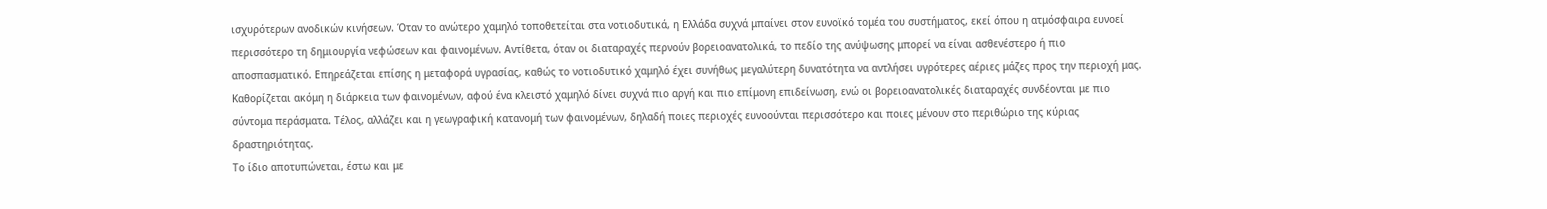ισχυρότερων ανοδικών κινήσεων. Όταν το ανώτερο χαμηλό τοποθετείται στα νοτιοδυτικά, η Ελλάδα συχνά μπαίνει στον ευνοϊκό τομέα του συστήματος, εκεί όπου η ατμόσφαιρα ευνοεί περισσότερο τη δημιουργία νεφώσεων και φαινομένων. Αντίθετα, όταν οι διαταραχές περνούν βορειοανατολικά, το πεδίο της ανύψωσης μπορεί να είναι ασθενέστερο ή πιο αποσπασματικό. Επηρεάζεται επίσης η μεταφορά υγρασίας, καθώς το νοτιοδυτικό χαμηλό έχει συνήθως μεγαλύτερη δυνατότητα να αντλήσει υγρότερες αέριες μάζες προς την περιοχή μας. Καθορίζεται ακόμη η διάρκεια των φαινομένων, αφού ένα κλειστό χαμηλό δίνει συχνά πιο αργή και πιο επίμονη επιδείνωση, ενώ οι βορειοανατολικές διαταραχές συνδέονται με πιο σύντομα περάσματα. Τέλος, αλλάζει και η γεωγραφική κατανομή των φαινομένων, δηλαδή ποιες περιοχές ευνοούνται περισσότερο και ποιες μένουν στο περιθώριο της κύριας δραστηριότητας.
Το ίδιο αποτυπώνεται, έστω και με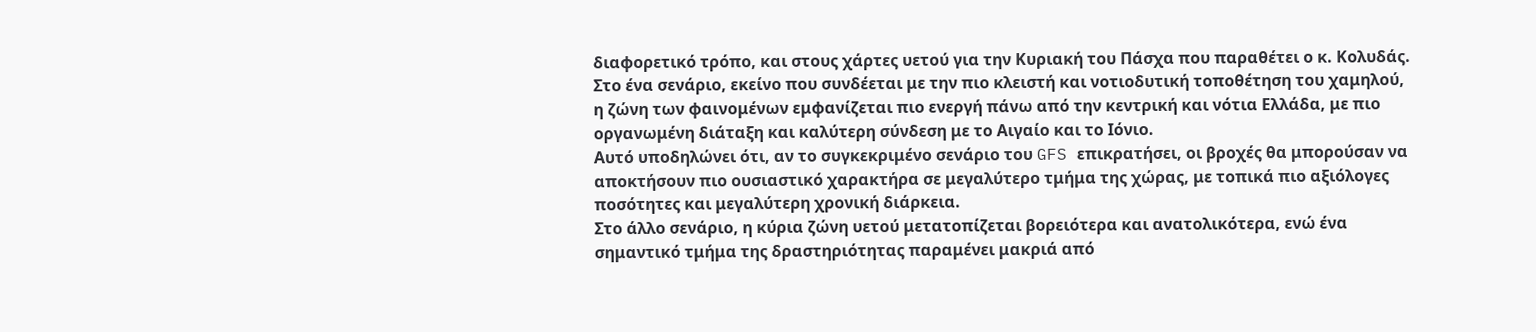διαφορετικό τρόπο, και στους χάρτες υετού για την Κυριακή του Πάσχα που παραθέτει ο κ. Κολυδάς.
Στο ένα σενάριο, εκείνο που συνδέεται με την πιο κλειστή και νοτιοδυτική τοποθέτηση του χαμηλού, η ζώνη των φαινομένων εμφανίζεται πιο ενεργή πάνω από την κεντρική και νότια Ελλάδα, με πιο οργανωμένη διάταξη και καλύτερη σύνδεση με το Αιγαίο και το Ιόνιο.
Αυτό υποδηλώνει ότι, αν το συγκεκριμένο σενάριο του GFS επικρατήσει, οι βροχές θα μπορούσαν να αποκτήσουν πιο ουσιαστικό χαρακτήρα σε μεγαλύτερο τμήμα της χώρας, με τοπικά πιο αξιόλογες ποσότητες και μεγαλύτερη χρονική διάρκεια.
Στο άλλο σενάριο, η κύρια ζώνη υετού μετατοπίζεται βορειότερα και ανατολικότερα, ενώ ένα σημαντικό τμήμα της δραστηριότητας παραμένει μακριά από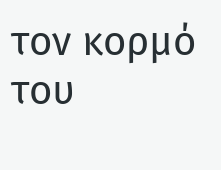τον κορμό του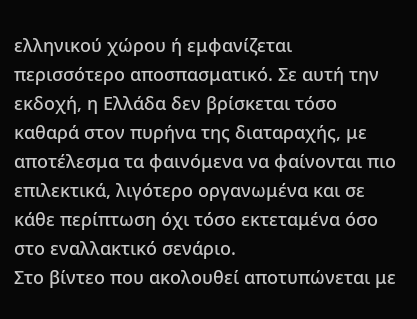ελληνικού χώρου ή εμφανίζεται περισσότερο αποσπασματικό. Σε αυτή την εκδοχή, η Ελλάδα δεν βρίσκεται τόσο καθαρά στον πυρήνα της διαταραχής, με αποτέλεσμα τα φαινόμενα να φαίνονται πιο επιλεκτικά, λιγότερο οργανωμένα και σε κάθε περίπτωση όχι τόσο εκτεταμένα όσο στο εναλλακτικό σενάριο.
Στο βίντεο που ακολουθεί αποτυπώνεται με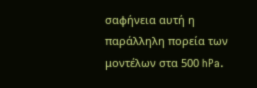σαφήνεια αυτή η παράλληλη πορεία των μοντέλων στα 500 hPa.